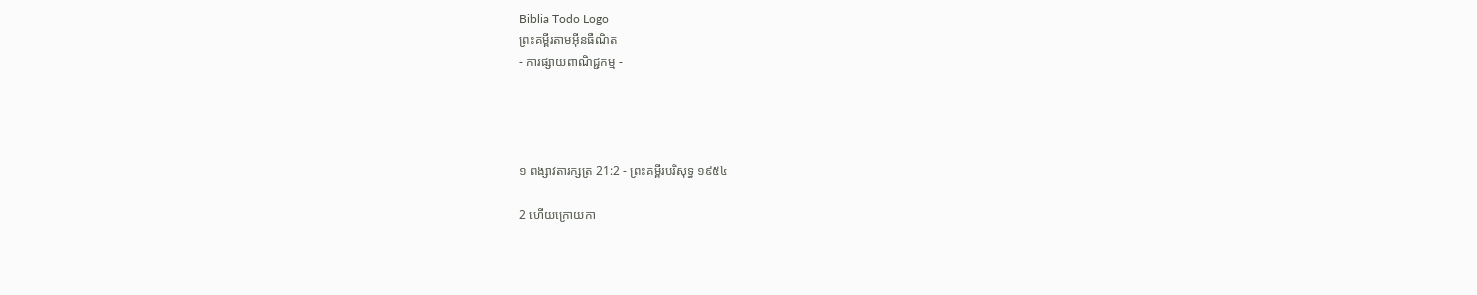Biblia Todo Logo
ព្រះគម្ពីរតាមអ៊ីនធឺណិត
- ការផ្សាយពាណិជ្ជកម្ម -




១ ពង្សាវ‌តារ‌ក្សត្រ 21:2 - ព្រះគម្ពីរបរិសុទ្ធ ១៩៥៤

2 ហើយក្រោយកា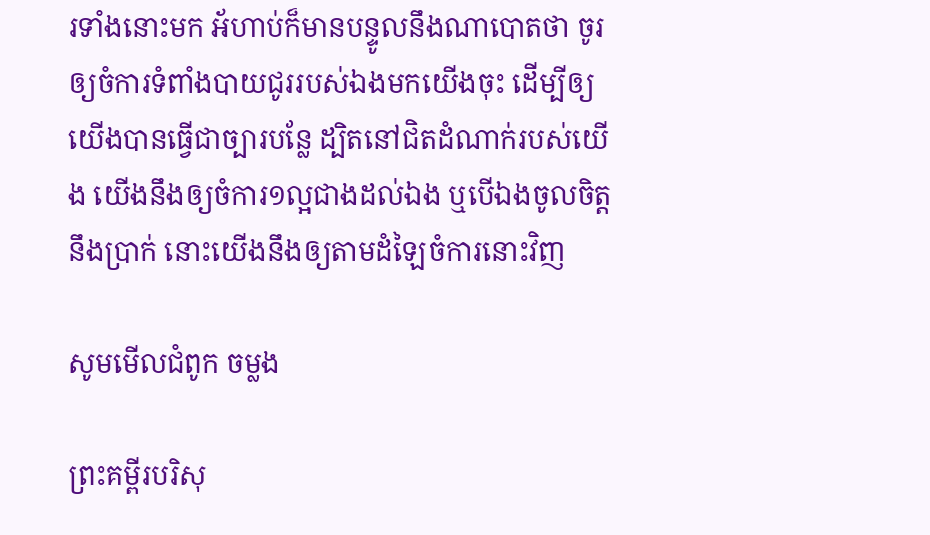រទាំងនោះមក អ័ហាប់ក៏មានបន្ទូលនឹងណាបោតថា ចូរឲ្យចំការទំពាំង‌បាយ‌ជូររបស់ឯងមកយើងចុះ ដើម្បីឲ្យយើងបានធ្វើជាច្បារបន្លែ ដ្បិតនៅជិតដំណាក់របស់យើង យើងនឹងឲ្យចំការ១ល្អជាងដល់ឯង ឬបើឯងចូលចិត្តនឹងប្រាក់ នោះយើងនឹងឲ្យតាមដំឡៃចំការនោះវិញ

សូមមើលជំពូក ចម្លង

ព្រះគម្ពីរបរិសុ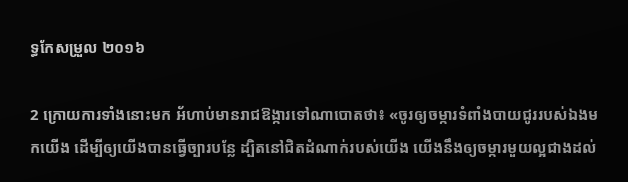ទ្ធកែសម្រួល ២០១៦

2 ក្រោយការទាំងនោះមក អ័ហាប់មានរាជ‌ឱង្ការទៅណា‌បោតថា៖ «ចូរឲ្យចម្ការទំពាំង‌បាយ‌ជូររបស់ឯងមកយើង ដើម្បីឲ្យយើងបានធ្វើច្បារបន្លែ ដ្បិតនៅជិតដំណាក់របស់យើង យើងនឹងឲ្យចម្ការមួយល្អជាងដល់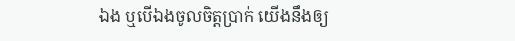ឯង ឬបើឯងចូលចិត្តប្រាក់ យើងនឹងឲ្យ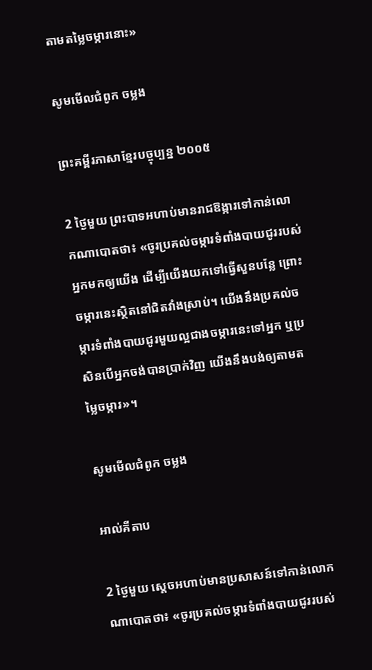តាមតម្លៃចម្ការនោះ»

សូមមើលជំពូក ចម្លង

ព្រះគម្ពីរភាសាខ្មែរបច្ចុប្បន្ន ២០០៥

2 ថ្ងៃមួយ ព្រះ‌បាទអហាប់មានរាជ‌ឱង្ការទៅកាន់លោកណា‌បោតថា៖ «ចូរប្រគល់ចម្ការទំពាំង‌បាយជូររបស់អ្នកមកឲ្យយើង ដើម្បីយើងយកទៅធ្វើសួនបន្លែ ព្រោះចម្ការនេះស្ថិតនៅជិតវាំងស្រាប់។ យើងនឹងប្រគល់ចម្ការទំពាំង‌បាយជូរមួយល្អជាងចម្ការនេះទៅអ្នក ឬប្រសិនបើអ្នកចង់បានប្រាក់វិញ យើងនឹងបង់ឲ្យតាមតម្លៃចម្ការ»។

សូមមើលជំពូក ចម្លង

អាល់គីតាប

2 ថ្ងៃមួយ ស្តេចអហាប់មានប្រសាសន៍ទៅកាន់លោកណា‌បោតថា៖ «ចូរប្រគល់ចម្ការទំពាំង‌បាយ‌ជូររបស់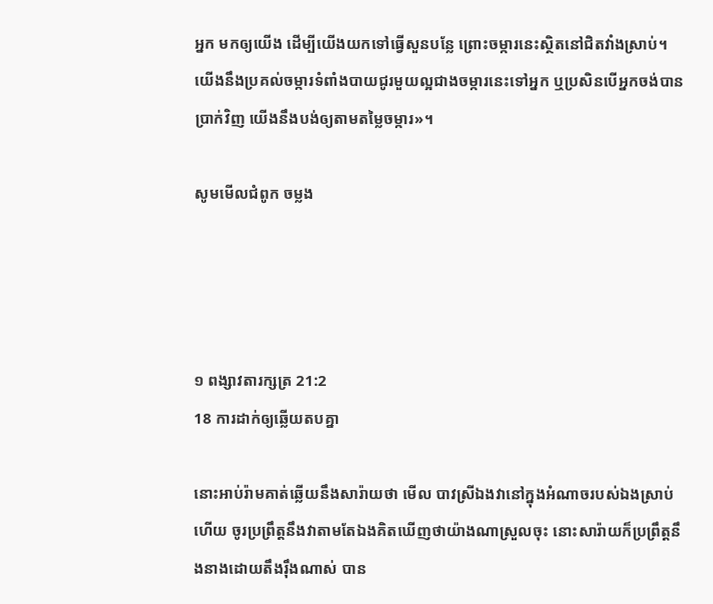អ្នក មកឲ្យយើង ដើម្បីយើងយកទៅធ្វើសួនបន្លែ ព្រោះចម្ការនេះស្ថិតនៅជិតវាំងស្រាប់។ យើងនឹងប្រគល់ចម្ការទំពាំង‌បាយ‌ជូរមួយល្អជាងចម្ការនេះទៅអ្នក ឬប្រសិនបើអ្នកចង់បានប្រាក់វិញ យើងនឹងបង់ឲ្យតាមតម្លៃចម្ការ»។

សូមមើលជំពូក ចម្លង




១ ពង្សាវ‌តារ‌ក្សត្រ 21:2
18 ការដាក់ឲ្យឆ្លើយតបគ្នា

នោះអាប់រ៉ាមគាត់ឆ្លើយនឹងសារ៉ាយថា មើល បាវស្រីឯងវានៅក្នុងអំណាចរបស់ឯងស្រាប់ហើយ ចូរប្រព្រឹត្តនឹងវាតាមតែឯងគិតឃើញថាយ៉ាងណាស្រួលចុះ នោះសារ៉ាយក៏ប្រព្រឹត្តនឹងនាងដោយតឹង‌រ៉ឹងណាស់ បាន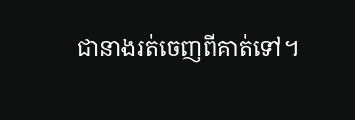ជានាងរត់ចេញពីគាត់ទៅ។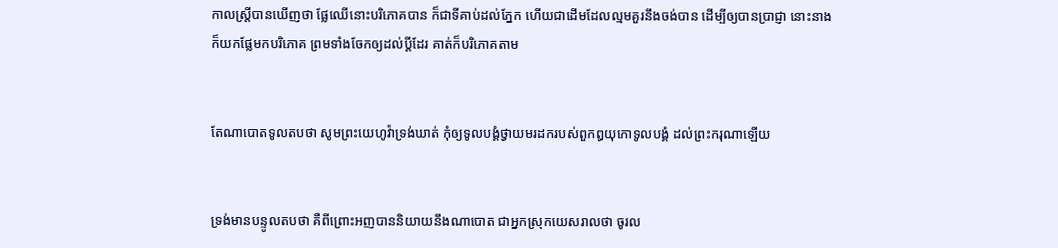កាលស្ត្រីបានឃើញថា ផ្លែឈើនោះបរិភោគបាន ក៏ជាទីគាប់ដល់ភ្នែក ហើយជាដើមដែលល្មមគួរនឹងចង់បាន ដើម្បីឲ្យបានប្រាជ្ញា នោះនាងក៏យកផ្លែមកបរិភោគ ព្រមទាំងចែកឲ្យដល់ប្ដីដែរ គាត់ក៏បរិភោគតាម


តែណាបោតទូលតបថា សូមព្រះ‌យេហូវ៉ាទ្រង់ឃាត់ កុំឲ្យទូលបង្គំថ្វាយមរដករបស់ពួកឰយុកោទូលបង្គំ ដល់ព្រះ‌ករុណាឡើយ


ទ្រង់មានបន្ទូលតបថា គឺពីព្រោះអញបាននិយាយនឹងណាបោត ជាអ្នកស្រុកយេស‌រាលថា ចូរល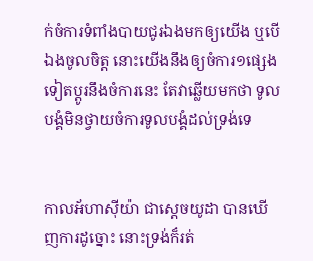ក់ចំការទំពាំង‌បាយ‌ជូរឯងមកឲ្យយើង ឬបើឯងចូលចិត្ត នោះយើងនឹងឲ្យចំការ១ផ្សេងទៀតប្តូរនឹងចំការនេះ តែវាឆ្លើយមកថា ទូលបង្គំមិនថ្វាយចំការទូលបង្គំដល់ទ្រង់ទេ


កាលអ័ហា‌ស៊ីយ៉ា ជាស្តេចយូដា បានឃើញការដូច្នោះ នោះទ្រង់ក៏រត់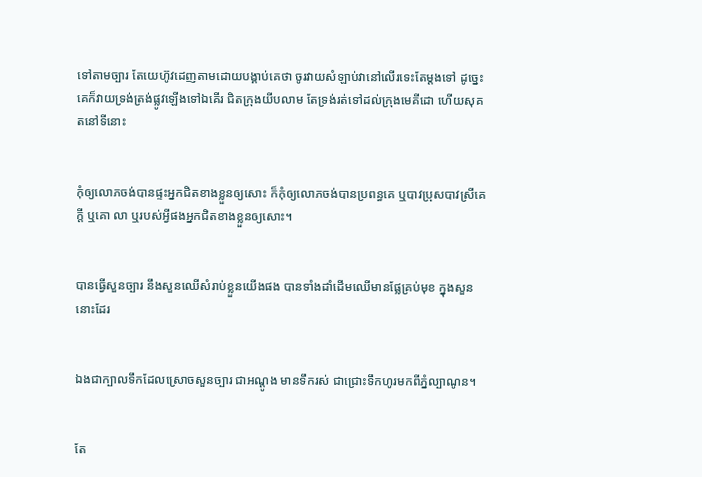ទៅតាមច្បារ តែយេហ៊ូវដេញតាមដោយបង្គាប់គេថា ចូរវាយសំឡាប់វានៅលើរទេះតែម្តងទៅ ដូច្នេះ គេក៏វាយទ្រង់ត្រង់ផ្លូវឡើងទៅឯគើរ ជិតក្រុងយីបលាម តែទ្រង់រត់ទៅដល់ក្រុងមេគី‌ដោ ហើយសុគតនៅទីនោះ


កុំឲ្យលោភចង់បានផ្ទះអ្នកជិតខាងខ្លួនឲ្យសោះ ក៏កុំឲ្យលោភចង់បានប្រពន្ធគេ ឬបាវប្រុសបាវស្រីគេក្តី ឬគោ លា ឬរបស់អ្វីផងអ្នកជិតខាងខ្លួនឲ្យសោះ។


បានធ្វើសួន‌ច្បារ នឹងសួនឈើសំរាប់ខ្លួនយើងផង បានទាំងដាំដើមឈើមានផ្លែគ្រប់មុខ ក្នុងសួននោះដែរ


ឯងជាក្បាលទឹកដែលស្រោចសួន‌ច្បារ ជាអណ្តូង មានទឹករស់ ជាជ្រោះទឹកហូរមកពីភ្នំល្បាណូន។


តែ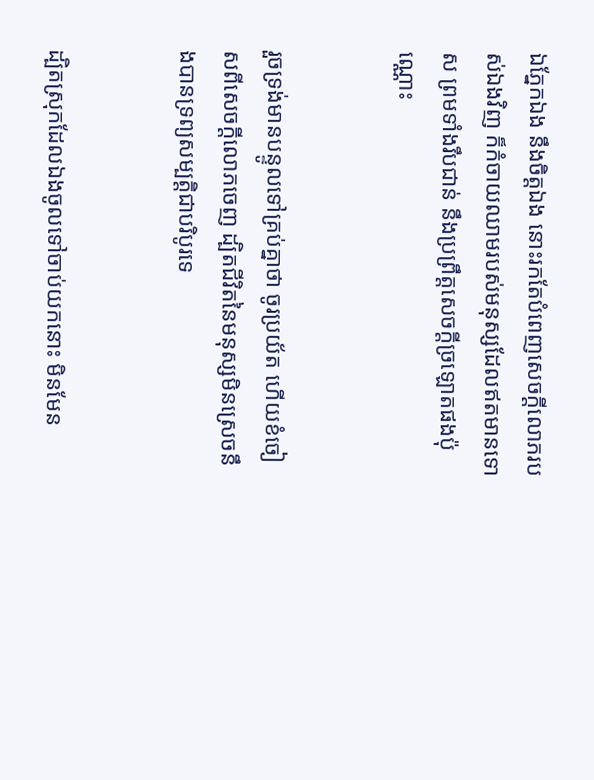ឯភ្នែកឯង នឹងចិត្តឯង នោះរកតែបំពេញសេចក្ដីលោភរបស់ឯងវិញ ក៏កំចាយឈាមរបស់មនុស្សដែលឥតមានទោស ព្រមទាំងរឹបជាន់ នឹងប្រព្រឹត្តសេចក្ដីច្រឡោតផងប៉ុណ្ណោះ


រួចទ្រង់មានបន្ទូលទៅគ្រប់គ្នាថា ចូរប្រយ័ត ហើយខំចៀសពីសេចក្ដីលោភចេញ ដ្បិតជីវិតនៃមនុស្សមិនស្រេចនឹងបានទ្រព្យសម្បត្តិជាបរិបូរទេ


ដ្បិតស្រុកដែលឯងចូលទៅចាប់យកនោះ មិនមែន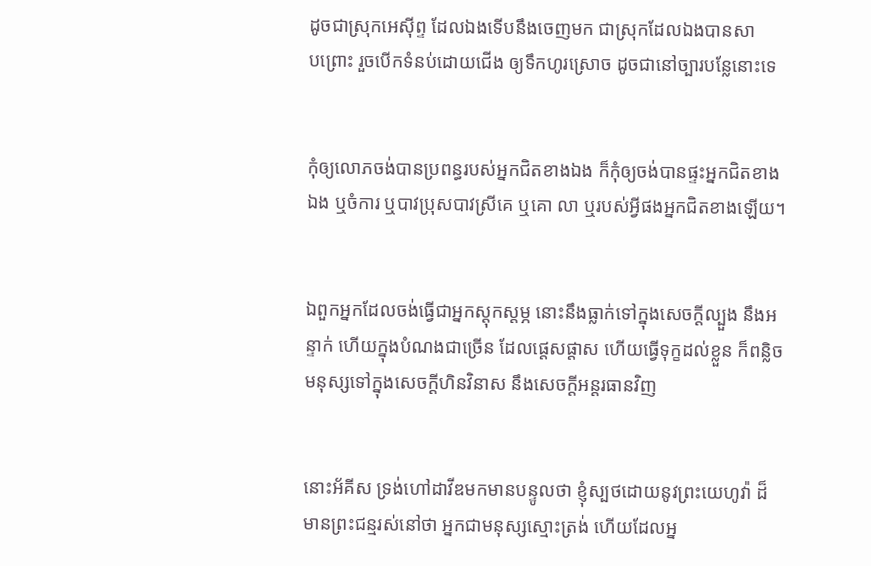ដូចជាស្រុកអេស៊ីព្ទ ដែលឯងទើបនឹងចេញមក ជាស្រុកដែលឯងបានសាប‌ព្រោះ រួចបើកទំនប់ដោយជើង ឲ្យទឹកហូរស្រោច ដូចជានៅច្បារបន្លែនោះទេ


កុំឲ្យលោភចង់បានប្រពន្ធរបស់អ្នកជិតខាងឯង ក៏កុំឲ្យចង់បានផ្ទះអ្នកជិតខាងឯង ឬចំការ ឬបាវប្រុសបាវស្រីគេ ឬគោ លា ឬរបស់អ្វីផងអ្នកជិតខាងឡើយ។


ឯពួកអ្នកដែលចង់ធ្វើជាអ្នកស្តុក‌ស្តម្ភ នោះនឹងធ្លាក់ទៅក្នុងសេចក្ដីល្បួង នឹងអន្ទាក់ ហើយក្នុងបំណងជាច្រើន ដែលផ្តេសផ្តាស ហើយធ្វើទុក្ខដល់ខ្លួន ក៏ពន្លិចមនុស្សទៅក្នុងសេចក្ដីហិន‌វិនាស នឹងសេចក្ដីអន្តរ‌ធានវិញ


នោះអ័គីស ទ្រង់ហៅដាវីឌមកមានបន្ទូលថា ខ្ញុំស្បថដោយនូវព្រះ‌យេហូវ៉ា ដ៏មានព្រះ‌ជន្មរស់នៅថា អ្នកជាមនុស្សស្មោះ‌ត្រង់ ហើយដែលអ្ន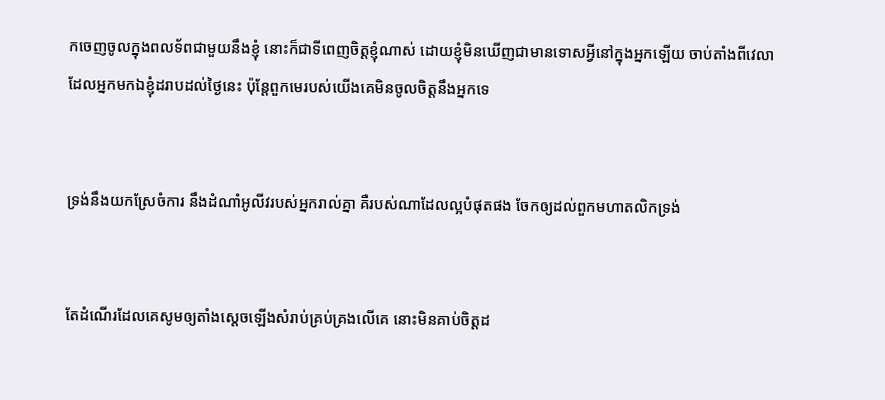កចេញចូលក្នុងពលទ័ពជាមួយនឹងខ្ញុំ នោះក៏ជាទីពេញចិត្តខ្ញុំណាស់ ដោយខ្ញុំមិនឃើញជាមានទោសអ្វីនៅក្នុងអ្នកឡើយ ចាប់តាំងពីវេលាដែលអ្នកមកឯខ្ញុំដរាបដល់ថ្ងៃនេះ ប៉ុន្តែពួកមេរបស់យើងគេមិនចូលចិត្តនឹងអ្នកទេ


ទ្រង់នឹងយកស្រែចំការ នឹងដំណាំអូលីវរបស់អ្នករាល់គ្នា គឺរបស់ណាដែលល្អបំផុតផង ចែកឲ្យដល់ពួកមហា‌តលិកទ្រង់


តែដំណើរដែលគេសូមឲ្យតាំងស្តេចឡើងសំរាប់គ្រប់‌គ្រងលើគេ នោះមិនគាប់ចិត្តដ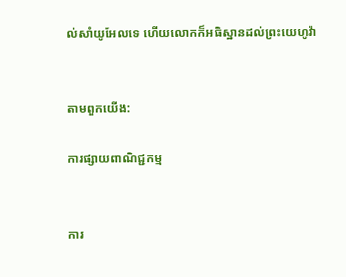ល់សាំយូ‌អែលទេ ហើយលោកក៏អធិស្ឋានដល់ព្រះ‌យេហូវ៉ា


តាមពួកយើង:

ការផ្សាយពាណិជ្ជកម្ម


ការ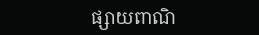ផ្សាយពាណិ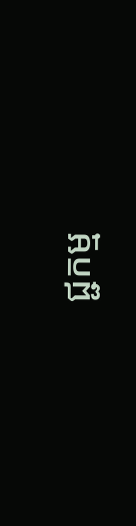ជ្ជកម្ម